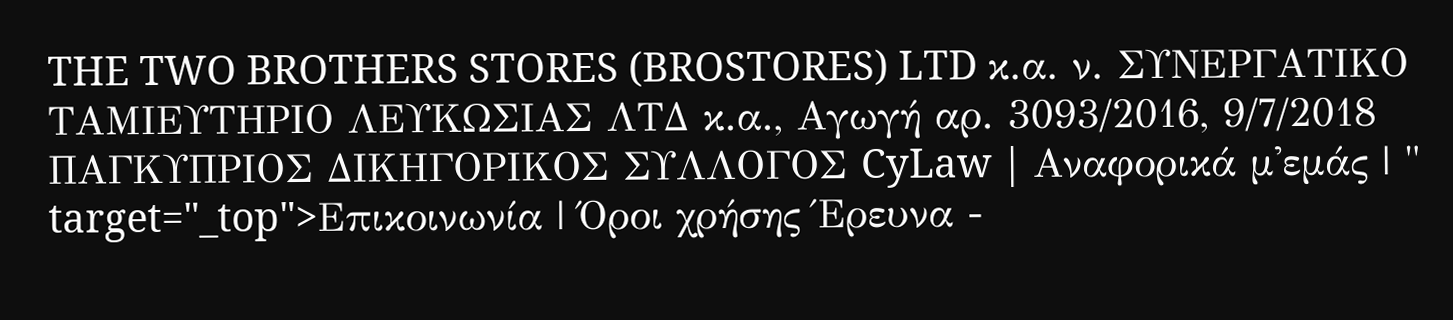THE TWO BROTHERS STORES (BROSTORES) LTD κ.α. ν. ΣΥΝΕΡΓΑΤΙΚΟ ΤΑΜΙΕΥΤΗΡΙΟ ΛΕΥΚΩΣΙΑΣ ΛΤΔ κ.α., Αγωγή αρ. 3093/2016, 9/7/2018 ΠΑΓΚΥΠΡΙΟΣ ΔΙΚΗΓΟΡΙΚΟΣ ΣΥΛΛΟΓΟΣ CyLaw | Αναφορικά μ'εμάς | " target="_top">Επικοινωνία | Όροι χρήσης Έρευνα -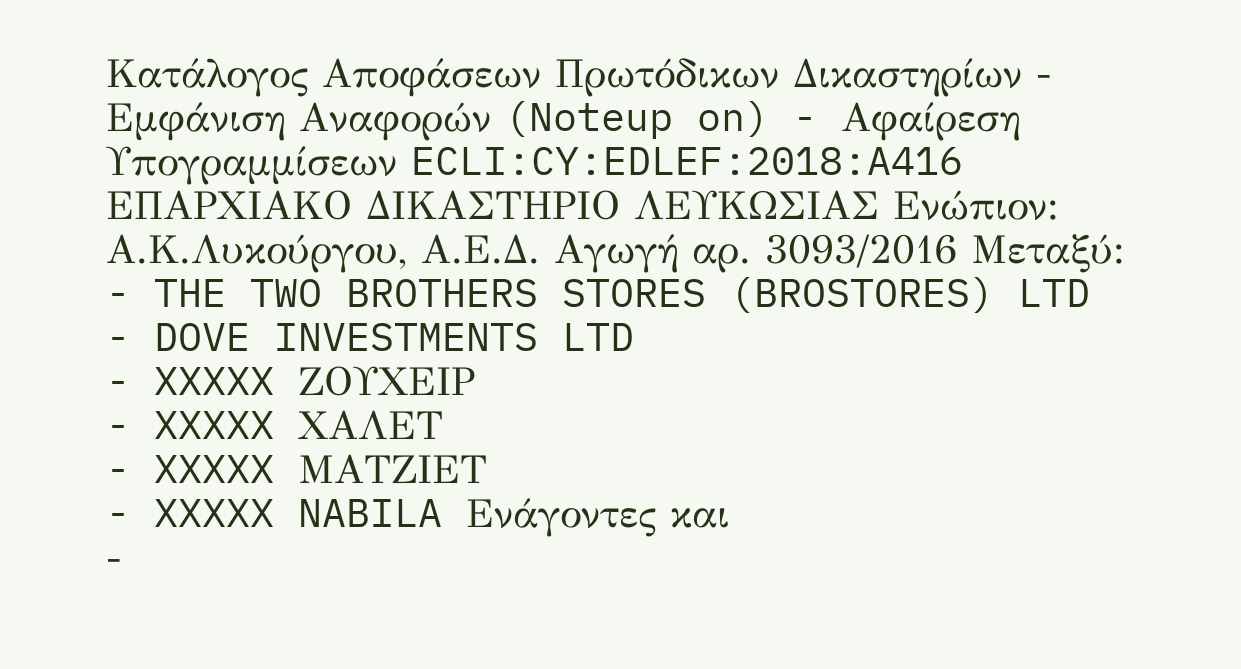Κατάλογος Αποφάσεων Πρωτόδικων Δικαστηρίων - Εμφάνιση Αναφορών (Noteup on) - Αφαίρεση Υπογραμμίσεων ECLI:CY:EDLEF:2018:A416 ΕΠΑΡΧΙΑΚΟ ΔΙΚΑΣΤΗΡΙΟ ΛΕΥΚΩΣΙΑΣ Ενώπιον: Α.Κ.Λυκούργου, Α.Ε.Δ. Αγωγή αρ. 3093/2016 Μεταξύ:
- THE TWO BROTHERS STORES (BROSTORES) LTD
- DOVE INVESTMENTS LTD
- XXXXX ΖΟΥΧΕΙΡ
- XXXXX ΧΑΛΕΤ
- XXXXX ΜΑΤΖΙΕΤ
- XXXXX NABILA Ενάγοντες και
-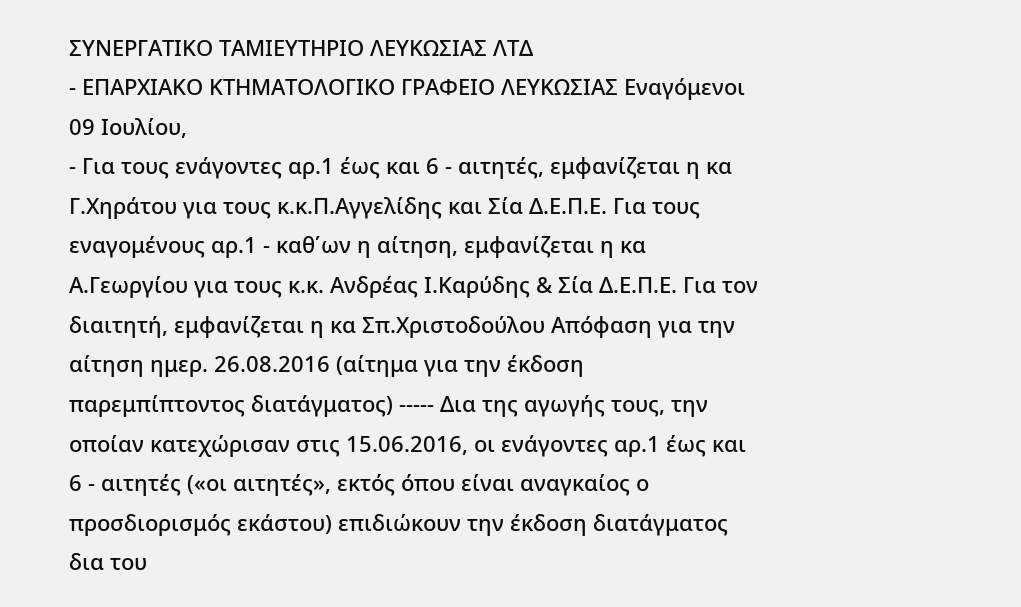ΣΥΝΕΡΓΑΤΙΚΟ ΤΑΜΙΕΥΤΗΡΙΟ ΛΕΥΚΩΣΙΑΣ ΛΤΔ
- ΕΠΑΡΧΙΑΚΟ ΚΤΗΜΑΤΟΛΟΓΙΚΟ ΓΡΑΦΕΙΟ ΛΕΥΚΩΣΙΑΣ Εναγόμενοι 09 Ιουλίου,
- Για τους ενάγοντες αρ.1 έως και 6 - αιτητές, εμφανίζεται η κα Γ.Χηράτου για τους κ.κ.Π.Αγγελίδης και Σία Δ.Ε.Π.Ε. Για τους εναγομένους αρ.1 - καθ΄ων η αίτηση, εμφανίζεται η κα Α.Γεωργίου για τους κ.κ. Ανδρέας Ι.Καρύδης & Σία Δ.Ε.Π.Ε. Για τον διαιτητή, εμφανίζεται η κα Σπ.Χριστοδούλου Απόφαση για την αίτηση ημερ. 26.08.2016 (αίτημα για την έκδοση παρεμπίπτοντος διατάγματος) ----- Δια της αγωγής τους, την οποίαν κατεχώρισαν στις 15.06.2016, οι ενάγοντες αρ.1 έως και 6 - αιτητές («οι αιτητές», εκτός όπου είναι αναγκαίος ο προσδιορισμός εκάστου) επιδιώκουν την έκδοση διατάγματος δια του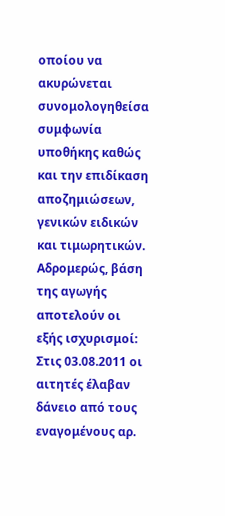οποίου να ακυρώνεται συνομολογηθείσα συμφωνία υποθήκης καθώς και την επιδίκαση αποζημιώσεων, γενικών ειδικών και τιμωρητικών. Αδρομερώς, βάση της αγωγής αποτελούν οι εξής ισχυρισμοί: Στις 03.08.2011 οι αιτητές έλαβαν δάνειο από τους εναγομένους αρ.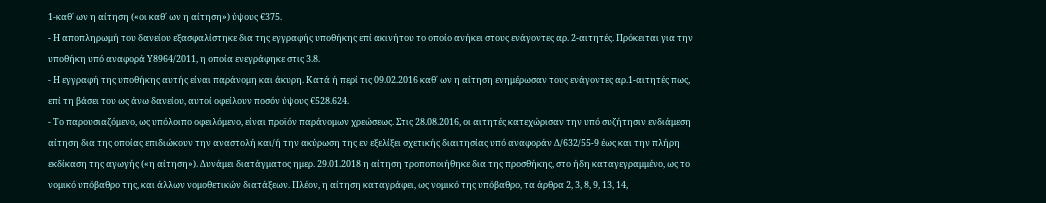1-καθ΄ ων η αίτηση («οι καθ΄ ων η αίτηση») ύψους €375.
- Η αποπληρωμή του δανείου εξασφαλίστηκε δια της εγγραφής υποθήκης επί ακινήτου το οποίο ανήκει στους ενάγοντες αρ. 2-αιτητές. Πρόκειται για την υποθήκη υπό αναφορά Υ8964/2011, η οποία ενεγράφηκε στις 3.8.
- Η εγγραφή της υποθήκης αυτής είναι παράνομη και άκυρη. Κατά ή περί τις 09.02.2016 καθ΄ ων η αίτηση ενημέρωσαν τους ενάγοντες αρ.1-αιτητές πως, επί τη βάσει του ως άνω δανείου, αυτοί οφείλουν ποσόν ύψους €528.624.
- Το παρουσιαζόμενο, ως υπόλοιπο οφειλόμενο, είναι προϊόν παράνομων χρεώσεως. Στις 28.08.2016, οι αιτητές κατεχώρισαν την υπό συζήτησιν ενδιάμεση αίτηση δια της οποίας επιδιώκουν την αναστολή και/ή την ακύρωση της εν εξελίξει σχετικής διαιτησίας υπό αναφοράν Δ/632/55-9 έως και την πλήρη εκδίκαση της αγωγής («η αίτηση»). Δυνάμει διατάγματος ημερ. 29.01.2018 η αίτηση τροποποιήθηκε δια της προσθήκης, στο ήδη καταγεγραμμένο, ως το νομικό υπόβαθρο της, και άλλων νομοθετικών διατάξεων. Πλέον, η αίτηση καταγράφει, ως νομικό της υπόβαθρο, τα άρθρα 2, 3, 8, 9, 13, 14,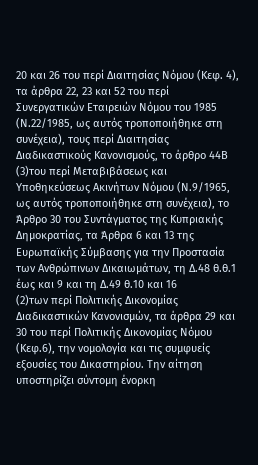20 και 26 του περί Διαιτησίας Νόμου (Κεφ. 4), τα άρθρα 22, 23 και 52 του περί Συνεργατικών Εταιρειών Νόμου του 1985 (Ν.22/1985, ως αυτός τροποποιήθηκε στη συνέχεια), τους περί Διαιτησίας Διαδικαστικούς Κανονισμούς, το άρθρο 44Β
(3)του περί Μεταβιβάσεως και Υποθηκεύσεως Ακινήτων Νόμου (Ν.9/1965, ως αυτός τροποποιήθηκε στη συνέχεια), το Άρθρο 30 του Συντάγματος της Κυπριακής Δημοκρατίας, τα Άρθρα 6 και 13 της Ευρωπαϊκής Σύμβασης για την Προστασία των Ανθρώπινων Δικαιωμάτων, τη Δ.48 θ.θ.1 έως και 9 και τη Δ.49 θ.10 και 16
(2)των περί Πολιτικής Δικονομίας Διαδικαστικών Κανονισμών, τα άρθρα 29 και 30 του περί Πολιτικής Δικονομίας Νόμου (Κεφ.6), την νομολογία και τις συμφυείς εξουσίες του Δικαστηρίου. Την αίτηση υποστηρίζει σύντομη ένορκη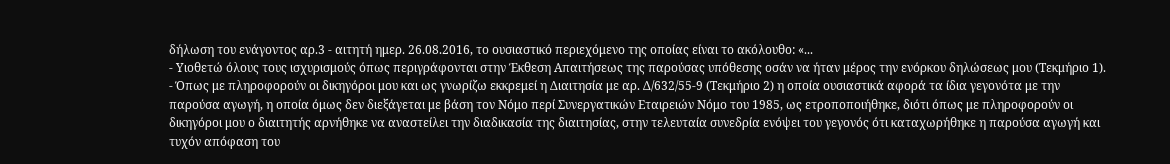δήλωση του ενάγοντος αρ.3 - αιτητή ημερ. 26.08.2016, το ουσιαστικό περιεχόμενο της οποίας είναι το ακόλουθο: «...
- Υιοθετώ όλους τους ισχυρισμούς όπως περιγράφονται στην Έκθεση Απαιτήσεως της παρούσας υπόθεσης οσάν να ήταν μέρος την ενόρκου δηλώσεως μου (Τεκμήριο 1).
- Όπως με πληροφορούν οι δικηγόροι μου και ως γνωρίζω εκκρεμεί η Διαιτησία με αρ. Δ/632/55-9 (Τεκμήριο 2) η οποία ουσιαστικά αφορά τα ίδια γεγονότα με την παρούσα αγωγή, η οποία όμως δεν διεξάγεται με βάση τον Νόμο περί Συνεργατικών Εταιρειών Νόμο του 1985, ως ετροποποιήθηκε, διότι όπως με πληροφορούν οι δικηγόροι μου ο διαιτητής αρνήθηκε να αναστείλει την διαδικασία της διαιτησίας, στην τελευταία συνεδρία ενόψει του γεγονός ότι καταχωρήθηκε η παρούσα αγωγή και τυχόν απόφαση του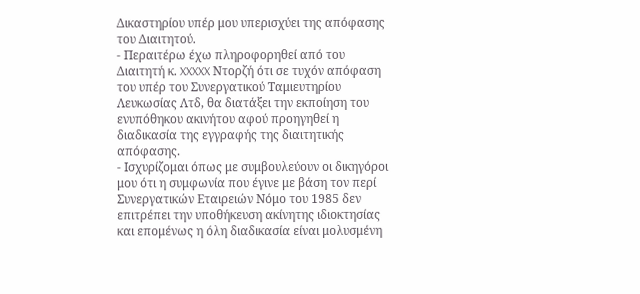Δικαστηρίου υπέρ μου υπερισχύει της απόφασης του Διαιτητού.
- Περαιτέρω έχω πληροφορηθεί από του Διαιτητή κ. XXXXX Ντορζή ότι σε τυχόν απόφαση του υπέρ του Συνεργατικού Ταμιευτηρίου Λευκωσίας Λτδ, θα διατάξει την εκποίηση του ενυπόθηκου ακινήτου αφού προηγηθεί η διαδικασία της εγγραφής της διαιτητικής απόφασης.
- Ισχυρίζομαι όπως με συμβουλεύουν οι δικηγόροι μου ότι η συμφωνία που έγινε με βάση τον περί Συνεργατικών Εταιρειών Νόμο του 1985 δεν επιτρέπει την υποθήκευση ακίνητης ιδιοκτησίας και επομένως η όλη διαδικασία είναι μολυσμένη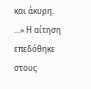και άκυρη. ...» Η αίτηση επεδόθηκε στους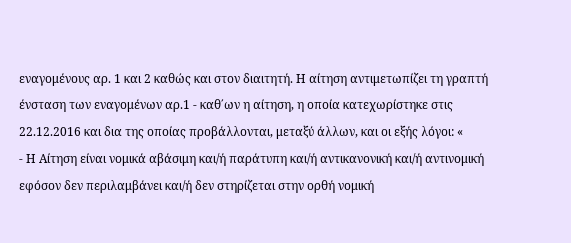εναγομένους αρ. 1 και 2 καθώς και στον διαιτητή. Η αίτηση αντιμετωπίζει τη γραπτή ένσταση των εναγομένων αρ.1 - καθ΄ων η αίτηση, η οποία κατεχωρίστηκε στις 22.12.2016 και δια της οποίας προβάλλονται, μεταξύ άλλων, και οι εξής λόγοι: «
- Η Αίτηση είναι νομικά αβάσιμη και/ή παράτυπη και/ή αντικανονική και/ή αντινομική εφόσον δεν περιλαμβάνει και/ή δεν στηρίζεται στην ορθή νομική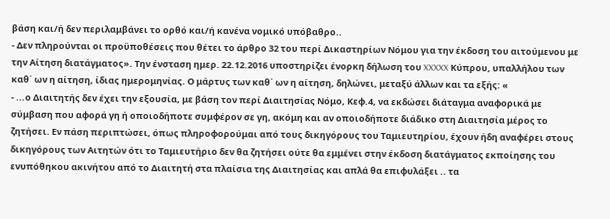βάση και/ή δεν περιλαμβάνει το ορθό και/ή κανένα νομικό υπόβαθρο..
- Δεν πληρούνται οι προϋποθέσεις που θέτει το άρθρο 32 του περί Δικαστηρίων Νόμου για την έκδοση του αιτούμενου με την Αίτηση διατάγματος». Την ένσταση ημερ. 22.12.2016 υποστηρίζει ένορκη δήλωση του XXXXX Κύπρου, υπαλλήλου των καθ΄ ων η αίτηση, ίδιας ημερομηνίας. Ο μάρτυς των καθ΄ ων η αίτηση, δηλώνει, μεταξύ άλλων και τα εξής: «
- ...ο Διαιτητής δεν έχει την εξουσία, με βάση τον περί Διαιτησίας Νόμο, Κεφ.4, να εκδώσει διάταγμα αναφορικά με σύμβαση που αφορά γη ή οποιοδήποτε συμφέρον σε γη, ακόμη και αν οποιοδήποτε διάδικο στη Διαιτησία μέρος το ζητήσει. Εν πάση περιπτώσει, όπως πληροφορούμαι από τους δικηγόρους του Ταμιευτηρίου, έχουν ήδη αναφέρει στους δικηγόρους των Αιτητών ότι το Ταμιευτήριο δεν θα ζητήσει ούτε θα εμμένει στην έκδοση διατάγματος εκποίησης του ενυπόθηκου ακινήτου από το Διαιτητή στα πλαίσια της Διαιτησίας και απλά θα επιφυλάξει .. τα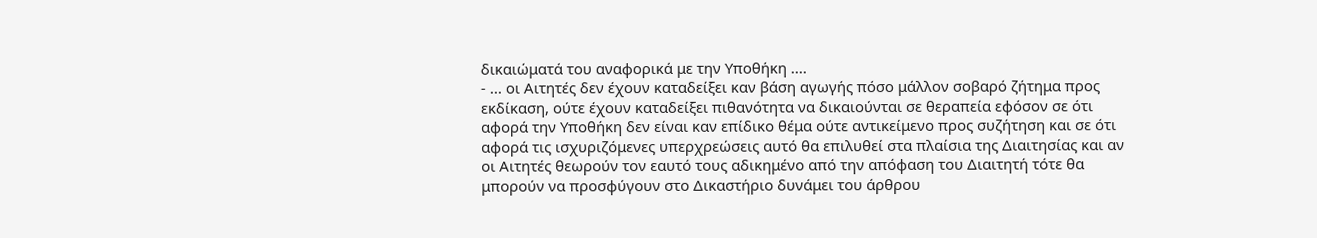δικαιώματά του αναφορικά με την Υποθήκη ....
- ... οι Αιτητές δεν έχουν καταδείξει καν βάση αγωγής πόσο μάλλον σοβαρό ζήτημα προς εκδίκαση, ούτε έχουν καταδείξει πιθανότητα να δικαιούνται σε θεραπεία εφόσον σε ότι αφορά την Υποθήκη δεν είναι καν επίδικο θέμα ούτε αντικείμενο προς συζήτηση και σε ότι αφορά τις ισχυριζόμενες υπερχρεώσεις αυτό θα επιλυθεί στα πλαίσια της Διαιτησίας και αν οι Αιτητές θεωρούν τον εαυτό τους αδικημένο από την απόφαση του Διαιτητή τότε θα μπορούν να προσφύγουν στο Δικαστήριο δυνάμει του άρθρου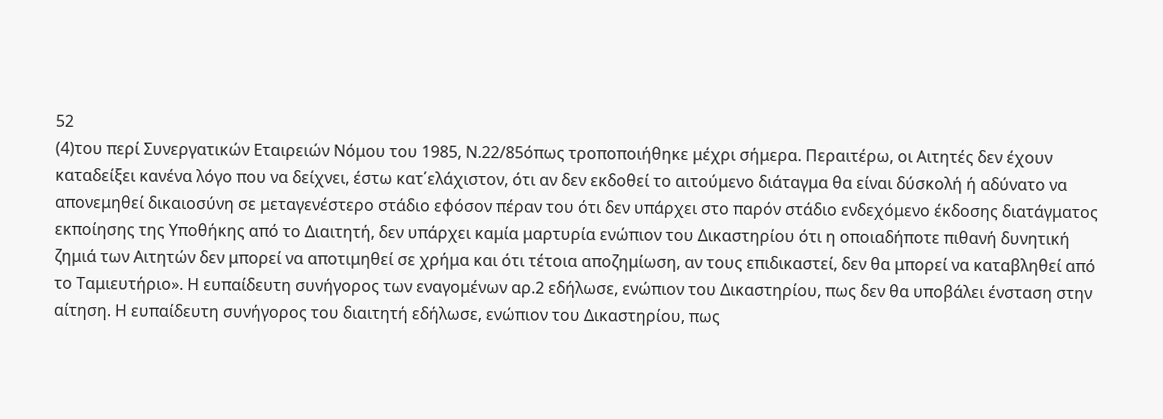52
(4)του περί Συνεργατικών Εταιρειών Νόμου του 1985, Ν.22/85όπως τροποποιήθηκε μέχρι σήμερα. Περαιτέρω, οι Αιτητές δεν έχουν καταδείξει κανένα λόγο που να δείχνει, έστω κατ΄ελάχιστον, ότι αν δεν εκδοθεί το αιτούμενο διάταγμα θα είναι δύσκολή ή αδύνατο να απονεμηθεί δικαιοσύνη σε μεταγενέστερο στάδιο εφόσον πέραν του ότι δεν υπάρχει στο παρόν στάδιο ενδεχόμενο έκδοσης διατάγματος εκποίησης της Υποθήκης από το Διαιτητή, δεν υπάρχει καμία μαρτυρία ενώπιον του Δικαστηρίου ότι η οποιαδήποτε πιθανή δυνητική ζημιά των Αιτητών δεν μπορεί να αποτιμηθεί σε χρήμα και ότι τέτοια αποζημίωση, αν τους επιδικαστεί, δεν θα μπορεί να καταβληθεί από το Ταμιευτήριο». Η ευπαίδευτη συνήγορος των εναγομένων αρ.2 εδήλωσε, ενώπιον του Δικαστηρίου, πως δεν θα υποβάλει ένσταση στην αίτηση. Η ευπαίδευτη συνήγορος του διαιτητή εδήλωσε, ενώπιον του Δικαστηρίου, πως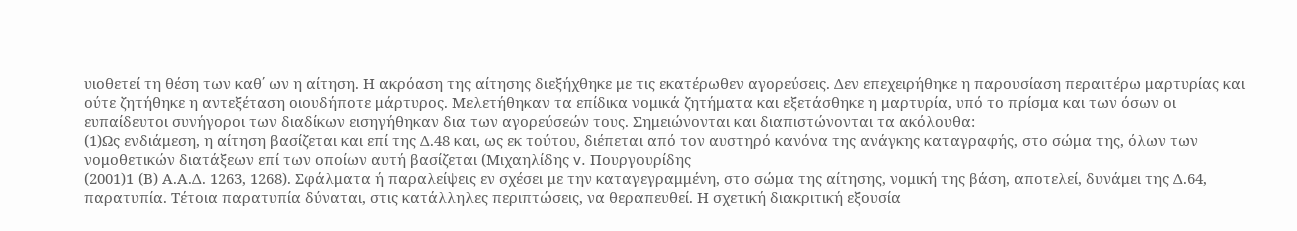υιοθετεί τη θέση των καθ΄ ων η αίτηση. Η ακρόαση της αίτησης διεξήχθηκε με τις εκατέρωθεν αγορεύσεις. Δεν επεχειρήθηκε η παρουσίαση περαιτέρω μαρτυρίας και ούτε ζητήθηκε η αντεξέταση οιουδήποτε μάρτυρος. Μελετήθηκαν τα επίδικα νομικά ζητήματα και εξετάσθηκε η μαρτυρία, υπό το πρίσμα και των όσων οι ευπαίδευτοι συνήγοροι των διαδίκων εισηγήθηκαν δια των αγορεύσεών τους. Σημειώνονται και διαπιστώνονται τα ακόλουθα:
(1)Ως ενδιάμεση, η αίτηση βασίζεται και επί της Δ.48 και, ως εκ τούτου, διέπεται από τον αυστηρό κανόνα της ανάγκης καταγραφής, στο σώμα της, όλων των νομοθετικών διατάξεων επί των οποίων αυτή βασίζεται (Μιχαηλίδης v. Πουργουρίδης
(2001)1 (Β) Α.Α.Δ. 1263, 1268). Σφάλματα ή παραλείψεις εν σχέσει με την καταγεγραμμένη, στο σώμα της αίτησης, νομική της βάση, αποτελεί, δυνάμει της Δ.64, παρατυπία. Τέτοια παρατυπία δύναται, στις κατάλληλες περιπτώσεις, να θεραπευθεί. Η σχετική διακριτική εξουσία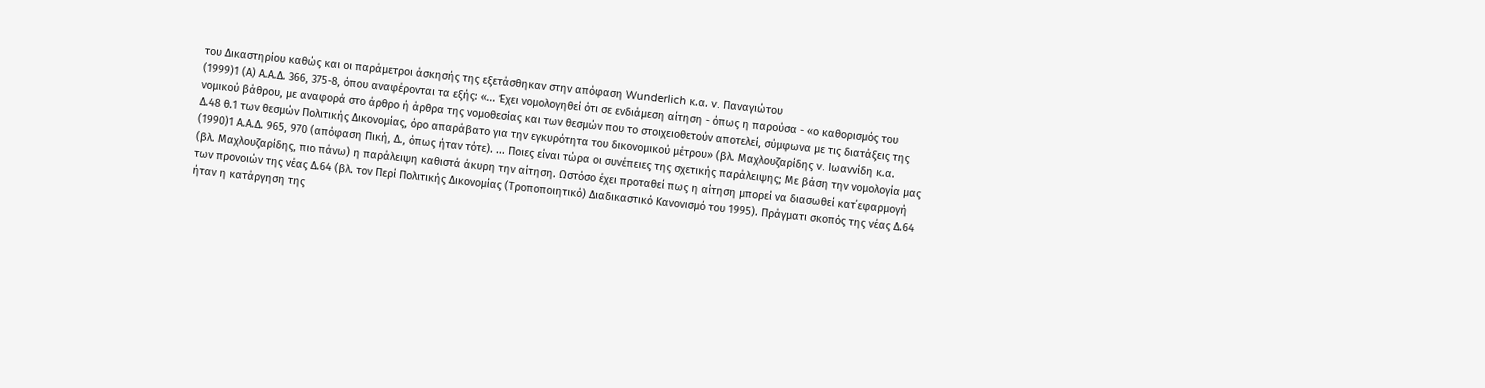του Δικαστηρίου καθώς και οι παράμετροι άσκησής της εξετάσθηκαν στην απόφαση Wunderlich κ.α. v. Παναγιώτου
(1999)1 (Α) Α.Α.Δ. 366, 375-8, όπου αναφέρονται τα εξής: «... Έχει νομολογηθεί ότι σε ενδιάμεση αίτηση - όπως η παρούσα - «ο καθορισμός του νομικού βάθρου, με αναφορά στο άρθρο ή άρθρα της νομοθεσίας και των θεσμών που το στοιχειοθετούν αποτελεί, σύμφωνα με τις διατάξεις της Δ.48 θ.1 των θεσμών Πολιτικής Δικονομίας, όρο απαράβατο για την εγκυρότητα του δικονομικού μέτρου» (βλ. Μαχλουζαρίδης v. Ιωαννίδη κ.α.
(1990)1 Α.Α.Δ. 965, 970 (απόφαση Πική, Δ., όπως ήταν τότε). ... Ποιες είναι τώρα οι συνέπειες της σχετικής παράλειψης; Με βάση την νομολογία μας (βλ. Μαχλουζαρίδης, πιο πάνω) η παράλειψη καθιστά άκυρη την αίτηση. Ωστόσο έχει προταθεί πως η αίτηση μπορεί να διασωθεί κατ΄εφαρμογή των προνοιών της νέας Δ.64 (βλ. τον Περί Πολιτικής Δικονομίας (Τροποποιητικό) Διαδικαστικό Κανονισμό του 1995). Πράγματι σκοπός της νέας Δ.64 ήταν η κατάργηση της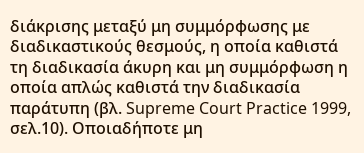διάκρισης μεταξύ μη συμμόρφωσης με διαδικαστικούς θεσμούς, η οποία καθιστά τη διαδικασία άκυρη και μη συμμόρφωση η οποία απλώς καθιστά την διαδικασία παράτυπη (βλ. Supreme Court Practice 1999, σελ.10). Οποιαδήποτε μη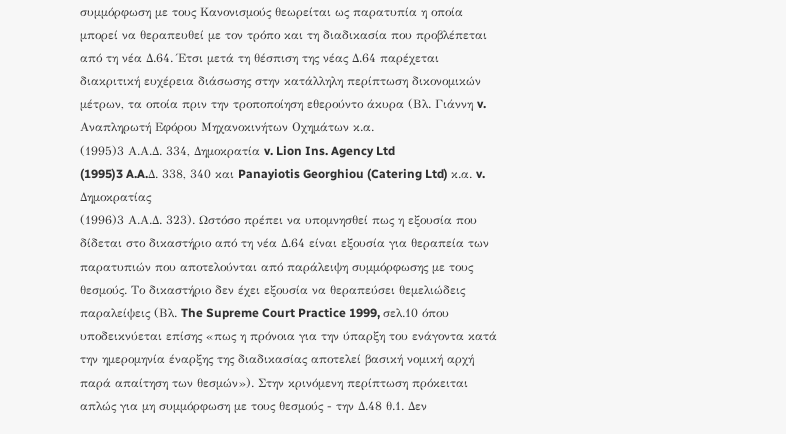συμμόρφωση με τους Κανονισμούς θεωρείται ως παρατυπία η οποία μπορεί να θεραπευθεί με τον τρόπο και τη διαδικασία που προβλέπεται από τη νέα Δ.64. Έτσι μετά τη θέσπιση της νέας Δ.64 παρέχεται διακριτική ευχέρεια διάσωσης στην κατάλληλη περίπτωση δικονομικών μέτρων, τα οποία πριν την τροποποίηση εθερούντο άκυρα (Βλ. Γιάννη v. Αναπληρωτή Εφόρου Μηχανοκινήτων Οχημάτων κ.α.
(1995)3 Α.Α.Δ. 334, Δημοκρατία v. Lion Ins. Agency Ltd
(1995)3 A.A.Δ. 338, 340 και Panayiotis Georghiou (Catering Ltd) κ.α. v. Δημοκρατίας
(1996)3 Α.Α.Δ. 323). Ωστόσο πρέπει να υπομνησθεί πως η εξουσία που δίδεται στο δικαστήριο από τη νέα Δ.64 είναι εξουσία για θεραπεία των παρατυπιών που αποτελούνται από παράλειψη συμμόρφωσης με τους θεσμούς. Το δικαστήριο δεν έχει εξουσία να θεραπεύσει θεμελιώδεις παραλείψεις (Βλ. The Supreme Court Practice 1999, σελ.10 όπου υποδεικνύεται επίσης «πως η πρόνοια για την ύπαρξη του ενάγοντα κατά την ημερομηνία έναρξης της διαδικασίας αποτελεί βασική νομική αρχή παρά απαίτηση των θεσμών»). Στην κρινόμενη περίπτωση πρόκειται απλώς για μη συμμόρφωση με τους θεσμούς - την Δ.48 θ.1. Δεν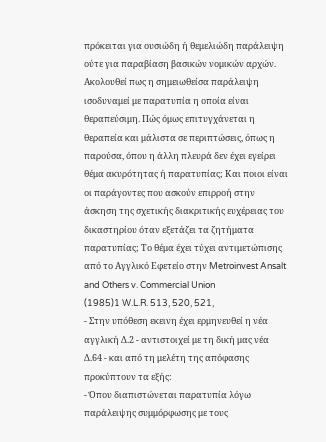πρόκειται για ουσιώδη ή θεμελιώδη παράλειψη ούτε για παραβίαση βασικών νομικών αρχών. Ακολουθεί πως η σημειωθείσα παράλειψη ισοδυναμεί με παρατυπία η οποία είναι θεραπεύσιμη. Πώς όμως επιτυγχάνεται η θεραπεία και μάλιστα σε περιπτώσεις, όπως η παρούσα, όπου η άλλη πλευρά δεν έχει εγείρει θέμα ακυρότητας ή παρατυπίας; Και ποιοι είναι οι παράγοντες που ασκούν επιρροή στην άσκηση της σχετικής διακριτικής ευχέρειας του δικαστηρίου όταν εξετάζει τα ζητήματα παρατυπίας; Το θέμα έχει τύχει αντιμετώπισης από το Αγγλικό Εφετείο στην Metroinvest Ansalt and Others v. Commercial Union
(1985)1 W.L.R. 513, 520, 521,
- Στην υπόθεση εκεινη έχει ερμηνευθεί η νέα αγγλική Δ.2 - αντιστοιχεί με τη δική μας νέα Δ.64 - και από τη μελέτη της απόφασης προκύπτουν τα εξής:
- Όπου διαπιστώνεται παρατυπία λόγω παράλειψης συμμόρφωσης με τους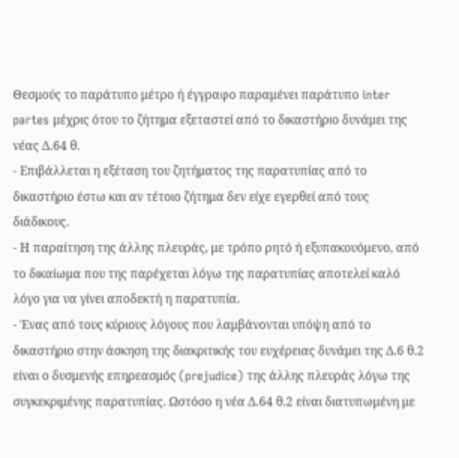Θεσμούς το παράτυπο μέτρο ή έγγραφο παραμένει παράτυπο inter partes μέχρις ότου το ζήτημα εξεταστεί από το δικαστήριο δυνάμει της νέας Δ.64 θ.
- Επιβάλλεται η εξέταση του ζητήματος της παρατυπίας από το δικαστήριο έστω και αν τέτοιο ζήτημα δεν είχε εγερθεί από τους διάδικους.
- Η παραίτηση της άλλης πλευράς, με τρόπο ρητό ή εξυπακουόμενο, από το δικαίωμα που της παρέχεται λόγω της παρατυπίας αποτελεί καλό λόγο για να γίνει αποδεκτή η παρατυπία.
- Ένας από τους κύριους λόγους που λαμβάνονται υπόψη από το δικαστήριο στην άσκηση της διακριτικής του ευχέρειας δυνάμει της Δ.6 θ.2 είναι ο δυσμενής επηρεασμός (prejudice) της άλλης πλευράς λόγω της συγκεκριμένης παρατυπίας. Ωστόσο η νέα Δ.64 θ.2 είναι διατυπωμένη με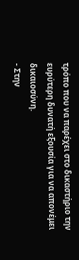τρόπο που να παρέχει στο δικαστήριο την ευρύτερη δυνατή εξουσία για να απονέμει δικαιοσύνη.
- Στην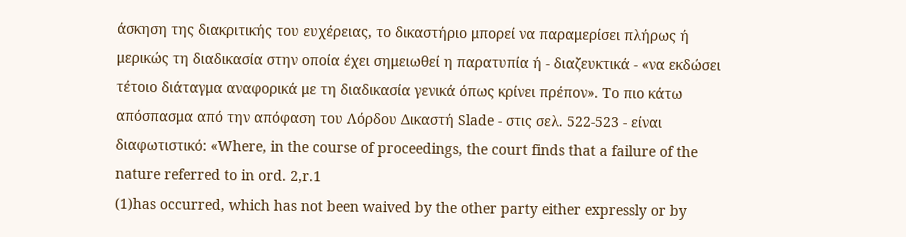άσκηση της διακριτικής του ευχέρειας, το δικαστήριο μπορεί να παραμερίσει πλήρως ή μερικώς τη διαδικασία στην οποία έχει σημειωθεί η παρατυπία ή - διαζευκτικά - «να εκδώσει τέτοιο διάταγμα αναφορικά με τη διαδικασία γενικά όπως κρίνει πρέπον». Το πιο κάτω απόσπασμα από την απόφαση του Λόρδου Δικαστή Slade - στις σελ. 522-523 - είναι διαφωτιστικό: «Where, in the course of prοceedings, the court finds that a failure of the nature referred to in ord. 2,r.1
(1)has occurred, which has not been waived by the other party either expressly or by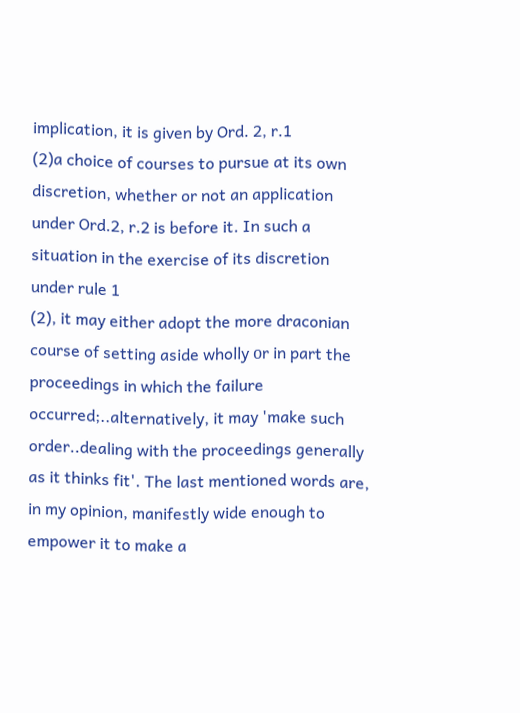implication, it is given by Ord. 2, r.1
(2)a choice of courses to pursue at its own discretion, whether or not an application under Ord.2, r.2 is before it. In such a situation in the exercise of its discretion under rule 1
(2), it may either adopt the more draconian course of setting aside wholly οr in part the proceedings in which the failure occurred;..alternatively, it may 'make such order..dealing with the proceedings generally as it thinks fit'. The last mentioned words are, in my opinion, manifestly wide enough to empower it to make a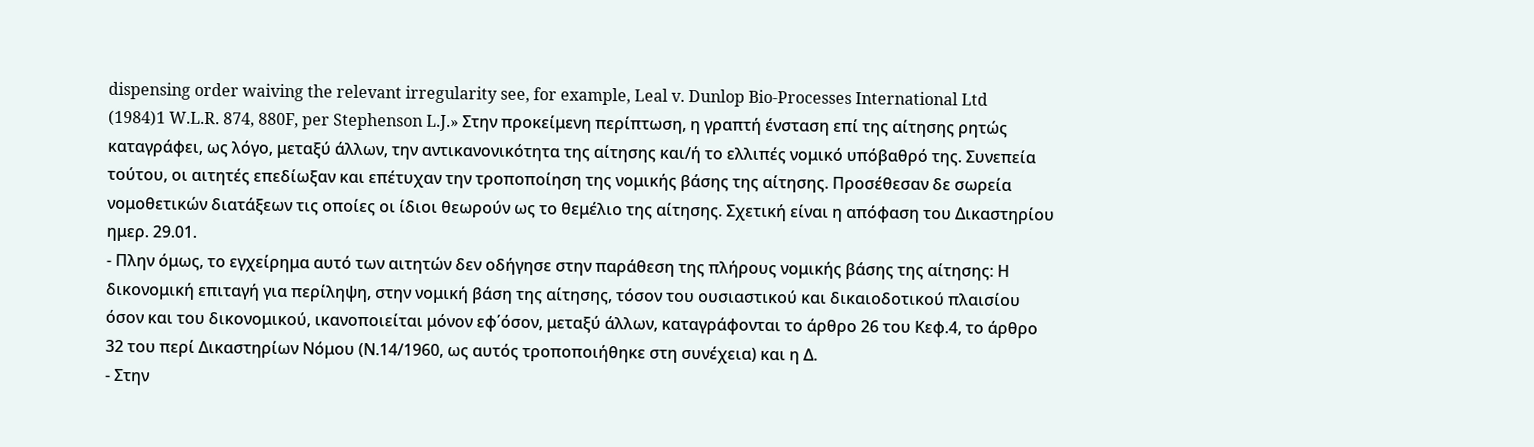dispensing order waiving the relevant irregularity see, for example, Leal v. Dunlop Bio-Processes International Ltd
(1984)1 W.L.R. 874, 880F, per Stephenson L.J.» Στην προκείμενη περίπτωση, η γραπτή ένσταση επί της αίτησης ρητώς καταγράφει, ως λόγο, μεταξύ άλλων, την αντικανονικότητα της αίτησης και/ή το ελλιπές νομικό υπόβαθρό της. Συνεπεία τούτου, οι αιτητές επεδίωξαν και επέτυχαν την τροποποίηση της νομικής βάσης της αίτησης. Προσέθεσαν δε σωρεία νομοθετικών διατάξεων τις οποίες οι ίδιοι θεωρούν ως το θεμέλιο της αίτησης. Σχετική είναι η απόφαση του Δικαστηρίου ημερ. 29.01.
- Πλην όμως, το εγχείρημα αυτό των αιτητών δεν οδήγησε στην παράθεση της πλήρους νομικής βάσης της αίτησης: Η δικονομική επιταγή για περίληψη, στην νομική βάση της αίτησης, τόσον του ουσιαστικού και δικαιοδοτικού πλαισίου όσον και του δικονομικού, ικανοποιείται μόνον εφ΄όσον, μεταξύ άλλων, καταγράφονται το άρθρο 26 του Κεφ.4, το άρθρο 32 του περί Δικαστηρίων Νόμου (Ν.14/1960, ως αυτός τροποποιήθηκε στη συνέχεια) και η Δ.
- Στην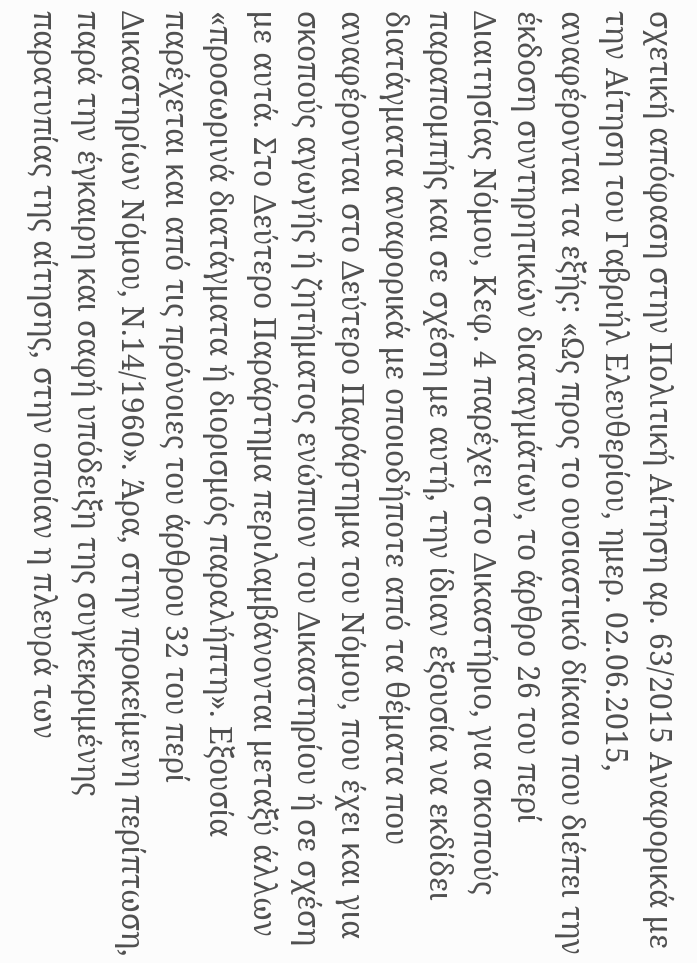σχετική απόφαση στην Πολιτική Αίτηση αρ. 63/2015 Αναφορικά με την Αίτηση του Γαβριήλ Ελευθερίου, ημερ. 02.06.2015, αναφέρονται τα εξής: «Ως προς το ουσιαστικό δίκαιο που διέπει την έκδοση συντηρητικών διαταγμάτων, το άρθρο 26 του περί Διαιτησίας Νόμου, Κεφ. 4 παρέχει στο Δικαστήριο, για σκοπούς παραπομπής και σε σχέση με αυτή, την ίδιαν εξουσία να εκδίδει διατάγματα αναφορικά με οποιοδήποτε από τα θέματα που αναφέρονται στο Δεύτερο Παράρτημα του Νόμου, που έχει και για σκοπούς αγωγής ή ζητήματος ενώπιον του Δικαστηρίου ή σε σχέση με αυτά. Στο Δεύτερο Παράρτημα περιλαμβάνονται μεταξύ άλλων «προσωρινά διατάγματα ή διορισμός παραλήπτη». Εξουσία παρέχεται και από τις πρόνοιες του άρθρου 32 του περί Δικαστηρίων Νόμου, Ν.14/1960». Άρα, στην προκείμενη περίπτωση, παρά την έγκαιρη και σαφή υπόδειξη της συγκεκριμένης παρατυπίας της αίτησης, στην οποίαν η πλευρά των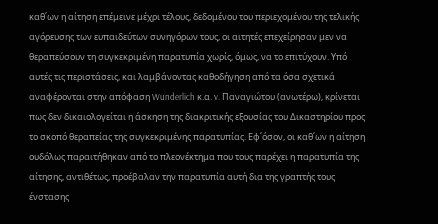καθ΄ων η αίτηση επέμεινε μέχρι τέλους, δεδομένου του περιεχομένου της τελικής αγόρευσης των ευπαιδεύτων συνηγόρων τους, οι αιτητές επεχείρησαν μεν να θεραπεύσουν τη συγκεκριμένη παρατυπία χωρίς, όμως, να το επιτύχουν. Υπό αυτές τις περιστάσεις, και λαμβάνοντας καθοδήγηση από τα όσα σχετικά αναφέρονται στην απόφαση Wunderlich κ.α. v. Παναγιώτου (ανωτέρω), κρίνεται πως δεν δικαιολογείται η άσκηση της διακριτικής εξουσίας του Δικαστηρίου προς το σκοπό θεραπείας της συγκεκριμένης παρατυπίας. Εφ΄όσον, οι καθ΄ων η αίτηση ουδόλως παραιτήθηκαν από το πλεονέκτημα που τους παρέχει η παρατυπία της αίτησης, αντιθέτως, προέβαλαν την παρατυπία αυτή δια της γραπτής τους ένστασης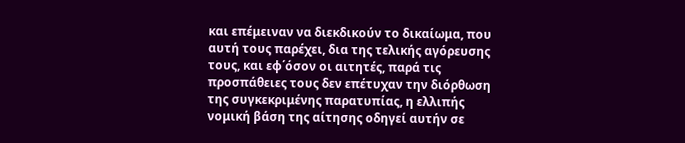και επέμειναν να διεκδικούν το δικαίωμα, που αυτή τους παρέχει, δια της τελικής αγόρευσης τους, και εφ΄όσον οι αιτητές, παρά τις προσπάθειες τους δεν επέτυχαν την διόρθωση της συγκεκριμένης παρατυπίας, η ελλιπής νομική βάση της αίτησης οδηγεί αυτήν σε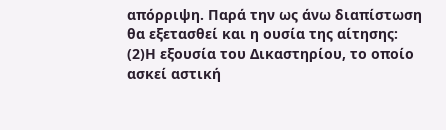απόρριψη. Παρά την ως άνω διαπίστωση θα εξετασθεί και η ουσία της αίτησης:
(2)Η εξουσία του Δικαστηρίου, το οποίο ασκεί αστική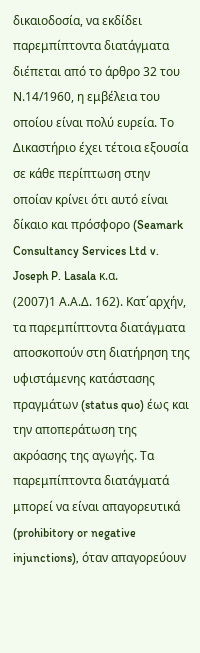δικαιοδοσία, να εκδίδει παρεμπίπτοντα διατάγματα διέπεται από το άρθρο 32 του Ν.14/1960, η εμβέλεια του οποίου είναι πολύ ευρεία. Το Δικαστήριο έχει τέτοια εξουσία σε κάθε περίπτωση στην οποίαν κρίνει ότι αυτό είναι δίκαιο και πρόσφορο (Seamark Consultancy Services Ltd v. Joseph P. Lasala κ.α.
(2007)1 Α.Α.Δ. 162). Kατ΄αρχήν, τα παρεμπίπτοντα διατάγματα αποσκοπούν στη διατήρηση της υφιστάμενης κατάστασης πραγμάτων (status quo) έως και την αποπεράτωση της ακρόασης της αγωγής. Τα παρεμπίπτοντα διατάγματά μπορεί να είναι απαγορευτικά (prohibitory or negative injunctions), όταν απαγορεύουν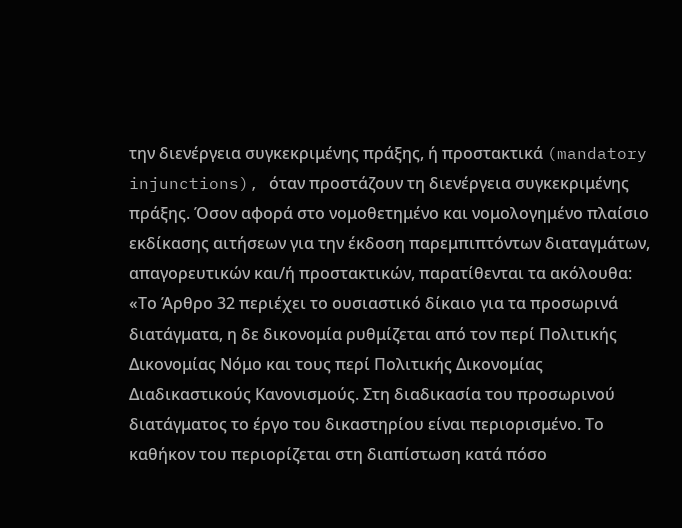την διενέργεια συγκεκριμένης πράξης, ή προστακτικά (mandatory injunctions), όταν προστάζουν τη διενέργεια συγκεκριμένης πράξης. Όσον αφορά στο νομοθετημένο και νομολογημένο πλαίσιο εκδίκασης αιτήσεων για την έκδοση παρεμπιπτόντων διαταγμάτων, απαγορευτικών και/ή προστακτικών, παρατίθενται τα ακόλουθα: «Το Άρθρο 32 περιέχει το ουσιαστικό δίκαιο για τα προσωρινά διατάγματα, η δε δικονομία ρυθμίζεται από τον περί Πολιτικής Δικονομίας Νόμο και τους περί Πολιτικής Δικονομίας Διαδικαστικούς Κανονισμούς. Στη διαδικασία του προσωρινού διατάγματος το έργο του δικαστηρίου είναι περιορισμένο. Το καθήκον του περιορίζεται στη διαπίστωση κατά πόσο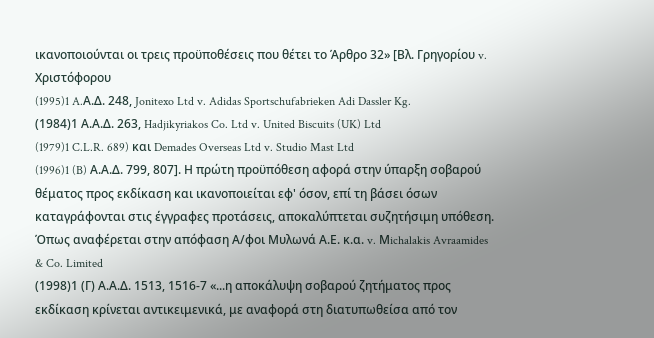ικανοποιούνται οι τρεις προϋποθέσεις που θέτει το Άρθρο 32» [Βλ. Γρηγορίου v. Χριστόφορου
(1995)1 A.Α.Δ. 248, Jonitexo Ltd v. Adidas Sportschufabrieken Adi Dassler Kg.
(1984)1 Α.Α.Δ. 263, Hadjikyriakos Co. Ltd v. United Biscuits (UK) Ltd
(1979)1 C.L.R. 689) και Demades Overseas Ltd v. Studio Mast Ltd
(1996)1 (B) Α.Α.Δ. 799, 807]. Η πρώτη προϋπόθεση αφορά στην ύπαρξη σοβαρού θέματος προς εκδίκαση και ικανοποιείται εφ' όσον, επί τη βάσει όσων καταγράφονται στις έγγραφες προτάσεις, αποκαλύπτεται συζητήσιμη υπόθεση. Όπως αναφέρεται στην απόφαση Α/φοι Μυλωνά Α.Ε. κ.α. v. Μichalakis Avraamides & Co. Limited
(1998)1 (Γ) Α.Α.Δ. 1513, 1516-7 «...η αποκάλυψη σοβαρού ζητήματος προς εκδίκαση κρίνεται αντικειμενικά, με αναφορά στη διατυπωθείσα από τον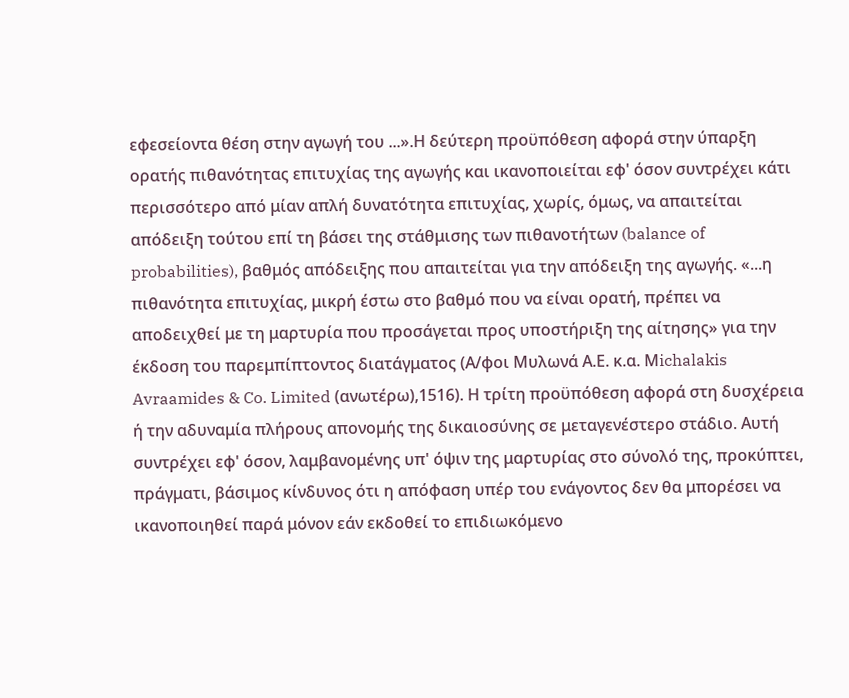εφεσείοντα θέση στην αγωγή του ...».Η δεύτερη προϋπόθεση αφορά στην ύπαρξη ορατής πιθανότητας επιτυχίας της αγωγής και ικανοποιείται εφ' όσον συντρέχει κάτι περισσότερο από μίαν απλή δυνατότητα επιτυχίας, χωρίς, όμως, να απαιτείται απόδειξη τούτου επί τη βάσει της στάθμισης των πιθανοτήτων (balance of probabilities), βαθμός απόδειξης που απαιτείται για την απόδειξη της αγωγής. «...η πιθανότητα επιτυχίας, μικρή έστω στο βαθμό που να είναι ορατή, πρέπει να αποδειχθεί με τη μαρτυρία που προσάγεται προς υποστήριξη της αίτησης» για την έκδοση του παρεμπίπτοντος διατάγματος (Α/φοι Μυλωνά Α.Ε. κ.α. Μichalakis Avraamides & Co. Limited (ανωτέρω),1516). Η τρίτη προϋπόθεση αφορά στη δυσχέρεια ή την αδυναμία πλήρους απονομής της δικαιοσύνης σε μεταγενέστερο στάδιο. Αυτή συντρέχει εφ' όσον, λαμβανομένης υπ' όψιν της μαρτυρίας στο σύνολό της, προκύπτει, πράγματι, βάσιμος κίνδυνος ότι η απόφαση υπέρ του ενάγοντος δεν θα μπορέσει να ικανοποιηθεί παρά μόνον εάν εκδοθεί το επιδιωκόμενο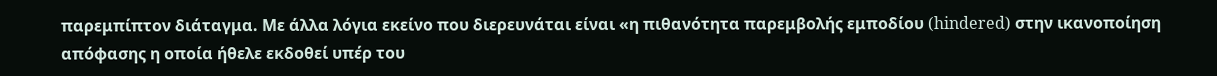παρεμπίπτον διάταγμα. Με άλλα λόγια εκείνο που διερευνάται είναι «η πιθανότητα παρεμβολής εμποδίου (hindered) στην ικανοποίηση απόφασης η οποία ήθελε εκδοθεί υπέρ του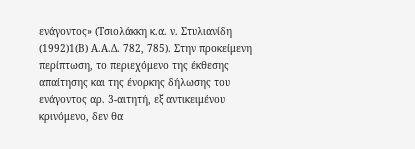ενάγοντος» (Τσιολάκκη κ.α. ν. Στυλιανίδη
(1992)1(Β) Α.Α.Δ. 782, 785). Στην προκείμενη περίπτωση, το περιεχόμενο της έκθεσης απαίτησης και της ένορκης δήλωσης του ενάγοντος αρ. 3-αιτητή, εξ αντικειμένου κρινόμενο, δεν θα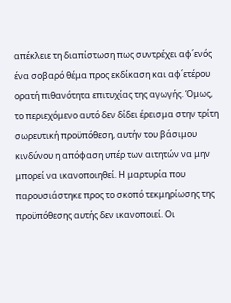απέκλειε τη διαπίστωση πως συντρέχει αφ΄ενός ένα σοβαρό θέμα προς εκδίκαση και αφ΄ετέρου ορατή πιθανότητα επιτυχίας της αγωγής. Όμως, το περιεχόμενο αυτό δεν δίδει έρεισμα στην τρίτη σωρευτική προϋπόθεση, αυτήν του βάσιμου κινδύνου η απόφαση υπέρ των αιτητών να μην μπορεί να ικανοποιηθεί. Η μαρτυρία που παρουσιάστηκε προς το σκοπό τεκμηρίωσης της προϋπόθεσης αυτής δεν ικανοποιεί. Οι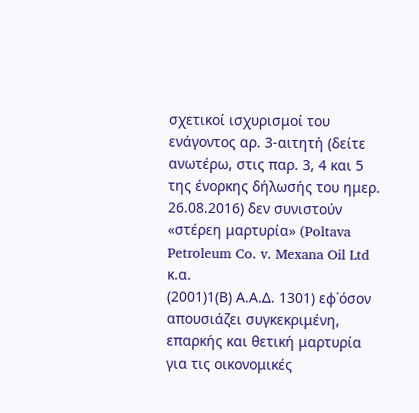σχετικοί ισχυρισμοί του ενάγοντος αρ. 3-αιτητή (δείτε ανωτέρω, στις παρ. 3, 4 και 5 της ένορκης δήλωσής του ημερ. 26.08.2016) δεν συνιστούν «στέρεη μαρτυρία» (Poltava Petroleum Co. v. Mexana Oil Ltd κ.α.
(2001)1(Β) Α.Α.Δ. 1301) εφ΄όσον απουσιάζει συγκεκριμένη, επαρκής και θετική μαρτυρία για τις οικονομικές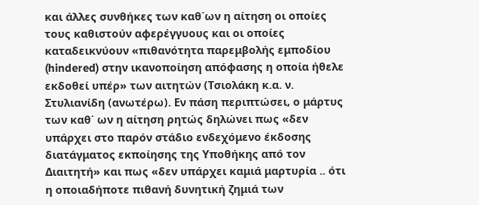και άλλες συνθήκες των καθ΄ων η αίτηση οι οποίες τους καθιστούν αφερέγγυους και οι οποίες καταδεικνύουν «πιθανότητα παρεμβολής εμποδίου (hindered) στην ικανοποίηση απόφασης η οποία ήθελε εκδοθεί υπέρ» των αιτητών (Τσιολάκη κ.α. ν. Στυλιανίδη (ανωτέρω). Εν πάση περιπτώσει, ο μάρτυς των καθ΄ ων η αίτηση ρητώς δηλώνει πως «δεν υπάρχει στο παρόν στάδιο ενδεχόμενο έκδοσης διατάγματος εκποίησης της Υποθήκης από τον Διαιτητή» και πως «δεν υπάρχει καμιά μαρτυρία .. ότι η οποιαδήποτε πιθανή δυνητική ζημιά των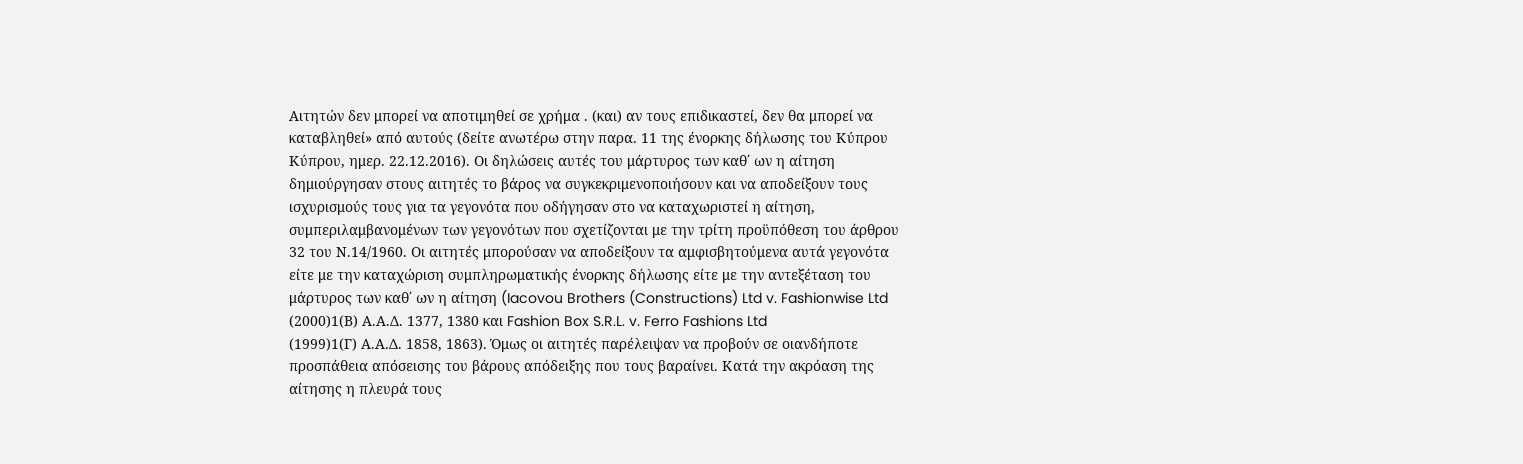Αιτητών δεν μπορεί να αποτιμηθεί σε χρήμα . (και) αν τους επιδικαστεί, δεν θα μπορεί να καταβληθεί» από αυτούς (δείτε ανωτέρω στην παρα. 11 της ένορκης δήλωσης του Κύπρου Κύπρου, ημερ. 22.12.2016). Οι δηλώσεις αυτές του μάρτυρος των καθ΄ ων η αίτηση δημιούργησαν στους αιτητές το βάρος να συγκεκριμενοποιήσουν και να αποδείξουν τους ισχυρισμούς τους για τα γεγονότα που οδήγησαν στο να καταχωριστεί η αίτηση, συμπεριλαμβανομένων των γεγονότων που σχετίζονται με την τρίτη προϋπόθεση του άρθρου 32 του Ν.14/1960. Οι αιτητές μπορούσαν να αποδείξουν τα αμφισβητούμενα αυτά γεγονότα είτε με την καταχώριση συμπληρωματικής ένορκης δήλωσης είτε με την αντεξέταση του μάρτυρος των καθ΄ ων η αίτηση (Iacovou Brothers (Constructions) Ltd v. Fashionwise Ltd
(2000)1(Β) Α.Α.Δ. 1377, 1380 και Fashion Box S.R.L. v. Ferro Fashions Ltd
(1999)1(Γ) Α.Α.Δ. 1858, 1863). Όμως οι αιτητές παρέλειψαν να προβούν σε οιανδήποτε προσπάθεια απόσεισης του βάρους απόδειξης που τους βαραίνει. Κατά την ακρόαση της αίτησης η πλευρά τους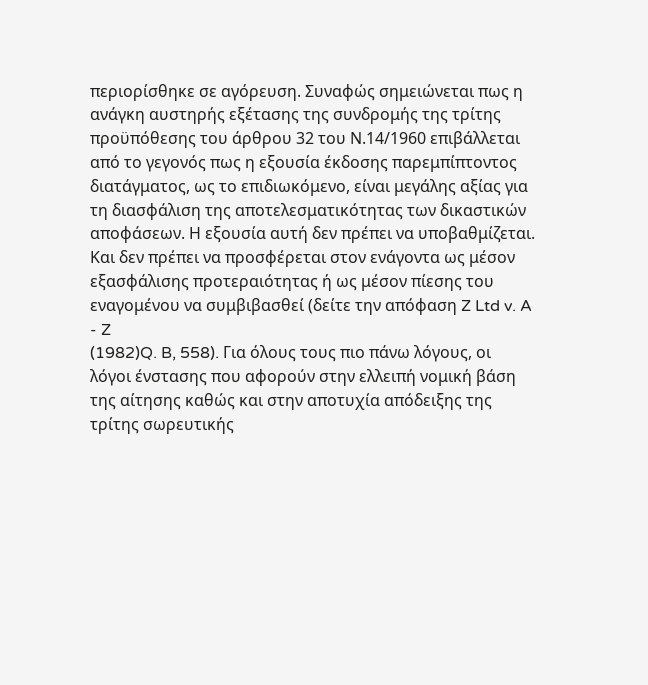περιορίσθηκε σε αγόρευση. Συναφώς σημειώνεται πως η ανάγκη αυστηρής εξέτασης της συνδρομής της τρίτης προϋπόθεσης του άρθρου 32 του Ν.14/1960 επιβάλλεται από το γεγονός πως η εξουσία έκδοσης παρεμπίπτοντος διατάγματος, ως το επιδιωκόμενο, είναι μεγάλης αξίας για τη διασφάλιση της αποτελεσματικότητας των δικαστικών αποφάσεων. Η εξουσία αυτή δεν πρέπει να υποβαθμίζεται. Και δεν πρέπει να προσφέρεται στον ενάγοντα ως μέσον εξασφάλισης προτεραιότητας ή ως μέσον πίεσης του εναγομένου να συμβιβασθεί (δείτε την απόφαση Z Ltd v. A - Z
(1982)Q. B, 558). Για όλους τους πιο πάνω λόγους, οι λόγοι ένστασης που αφορούν στην ελλειπή νομική βάση της αίτησης καθώς και στην αποτυχία απόδειξης της τρίτης σωρευτικής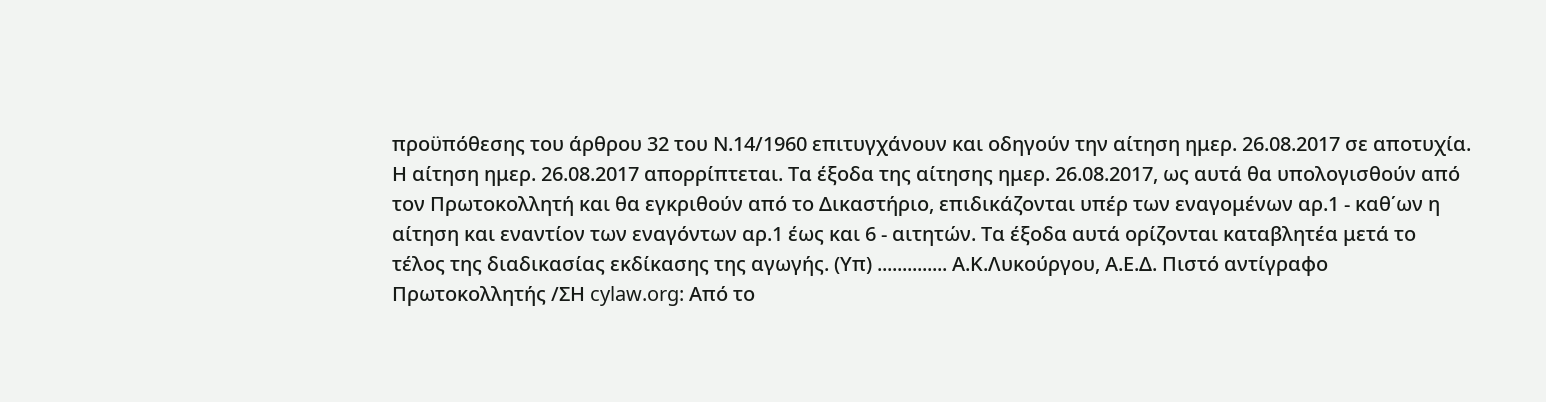προϋπόθεσης του άρθρου 32 του Ν.14/1960 επιτυγχάνουν και οδηγούν την αίτηση ημερ. 26.08.2017 σε αποτυχία. Η αίτηση ημερ. 26.08.2017 απορρίπτεται. Τα έξοδα της αίτησης ημερ. 26.08.2017, ως αυτά θα υπολογισθούν από τον Πρωτοκολλητή και θα εγκριθούν από το Δικαστήριο, επιδικάζονται υπέρ των εναγομένων αρ.1 - καθ΄ων η αίτηση και εναντίον των εναγόντων αρ.1 έως και 6 - αιτητών. Τα έξοδα αυτά ορίζονται καταβλητέα μετά το τέλος της διαδικασίας εκδίκασης της αγωγής. (Υπ) .............. Α.Κ.Λυκούργου, Α.Ε.Δ. Πιστό αντίγραφο Πρωτοκολλητής /ΣΗ cylaw.org: Από το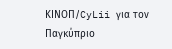ΚΙΝOΠ/CyLii για τον Παγκύπριο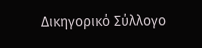Δικηγορικό Σύλλογο